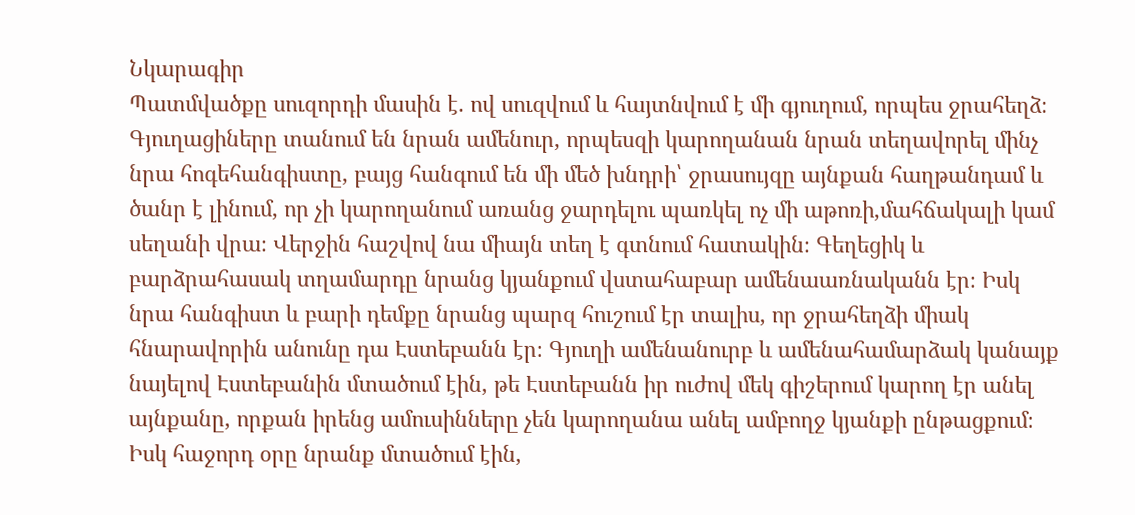Նկարագիր
Պատմվածքը սուզորդի մասին է. ով սուզվում և հայտնվում է մի գյուղում, որպես ջրահեղձ։ Գյուղացիները տանում են նրան ամենուր, որպեսզի կարողանան նրան տեղավորել մինչ նրա հոգեհանգիստը, բայց հանգում են մի մեծ խնդրի՝ ջրասույզը այնքան հաղթանդամ և ծանր է լինում, որ չի կարողանում առանց ջարդելու պառկել ոչ մի աթոռի,մահճակալի կամ սեղանի վրա։ Վերջին հաշվով նա միայն տեղ է գտնում հատակին։ Գեղեցիկ և բարձրահասակ տղամարդը նրանց կյանքում վստահաբար ամենաառնականն էր։ Իսկ նրա հանգիստ և բարի դեմքը նրանց պարզ հուշում էր տալիս, որ ջրահեղձի միակ հնարավորին անունը դա Էստեբանն էր։ Գյուղի ամենանուրբ և ամենահամարձակ կանայք նայելով Էստեբանին մտածում էին, թե Էստեբանն իր ուժով մեկ գիշերում կարող էր անել այնքանը, որքան իրենց ամուսինները չեն կարողանա անել ամբողջ կյանքի ընթացքում։ Իսկ հաջորդ օրը նրանք մտածում էին,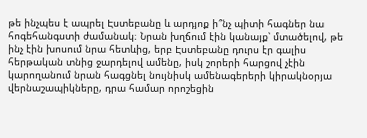թե ինչպես է ապրել Էստեբանը և արդյոք ի՞նչ պիտի հագներ նա հոգեհանգստի ժամանակ։ Նրան խղճում էին կանայք՝ մտածելով, թե ինչ էին խոսում նրա հետևից, երբ Էստեբանը դուրս էր գալիս հերթական տնից ջարդելով ամենը, իսկ շորերի հարցով չէին կարողանում նրան հագցնել նույնիսկ ամենագերերի կիրակնօրյա վերնաշապիկները, դրա համար որոշեցին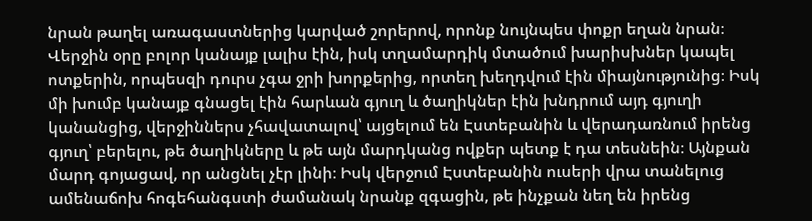նրան թաղել առագաստներից կարված շորերով, որոնք նույնպես փոքր եղան նրան։ Վերջին օրը բոլոր կանայք լալիս էին, իսկ տղամարդիկ մտածում խարիսխներ կապել ոտքերին, որպեսզի դուրս չգա ջրի խորքերից, որտեղ խեղդվում էին միայնությունից։ Իսկ մի խումբ կանայք գնացել էին հարևան գյուղ և ծաղիկներ էին խնդրում այդ գյուղի կանանցից, վերջիններս չհավատալով՝ այցելում են Էստեբանին և վերադառնում իրենց գյուղ՝ բերելու, թե ծաղիկները և թե այն մարդկանց ովքեր պետք է դա տեսնեին։ Այնքան մարդ գոյացավ, որ անցնել չէր լինի։ Իսկ վերջում Էստեբանին ուսերի վրա տանելուց ամենաճոխ հոգեհանգստի ժամանակ նրանք զգացին, թե ինչքան նեղ են իրենց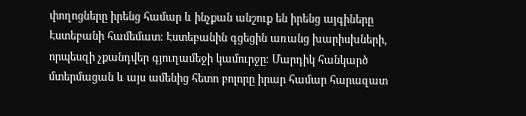փողոցները իրենց համար և ինչքան անշուք են իրենց այգիները Էստեբանի համեմատ։ Էստեբանին գցեցին առանց խարիսխների, որպեսզի չքանդվեր գյուղամեջի կամուրջը։ Մարդիկ հանկարծ մտերմացան և այս ամենից հետո բոլորը իրար համար հարազատ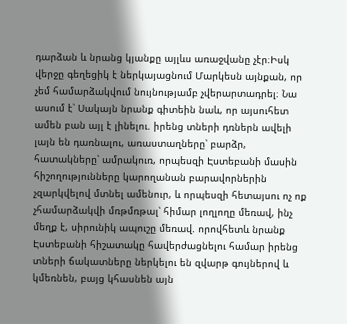դարձան և նրանց կյանքը այլևս առաջվանը չէր։Իսկ վերջը գեղեցիկ է ներկայացնում Մարկեսն այնքան, որ չեմ համարձակվում նույնությամբ չվերարտադրել։ Նա ասում է՝ Սակայն նրանք գիտեին նաև, որ այսուհետ ամեն բան այլ է լինելու. իրենց տների դռներն ավելի լայն են դառնալու, առաստաղները՝ բարձր, հատակները՝ ամրակուռ, որպեսզի Էստեբանի մասին հիշողությունները կարողանան բարավորներին չզարկվելով մտնել ամենուր, և որպեսզի հետայսու ոչ ոք չհամարձակվի մռթմռթալ՝ հիմար լողլողը մեռավ, ինչ մեղք է, սիրունիկ ապուշը մեռավ. որովհետև նրանք Էստեբանի հիշատակը հավերժացնելու համար իրենց տների ճակատները ներկելու են զվարթ գույներով և կմեռնեն, բայց կհասնեն այն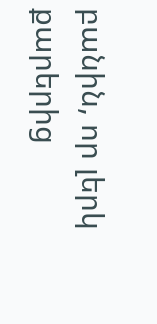բանին, որ լերկ քարերից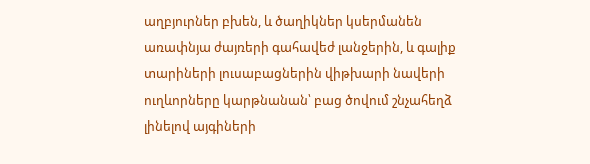աղբյուրներ բխեն, և ծաղիկներ կսերմանեն առափնյա ժայռերի գահավեժ լանջերին, և գալիք տարիների լուսաբացներին վիթխարի նավերի ուղևորները կարթնանան՝ բաց ծովում շնչահեղձ լինելով այգիների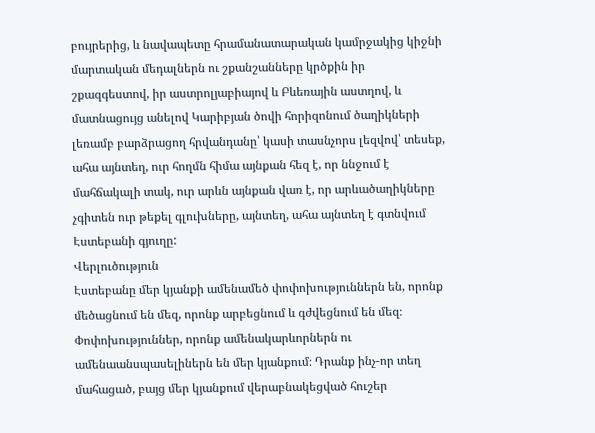բույրերից, և նավապետը հրամանատարական կամրջակից կիջնի մարտական մեդալներն ու շքանշանները կրծքին իր շքազգեստով, իր աստրոլյաբիայով և Բևեռային աստղով, և մատնացույց անելով Կարիբյան ծովի հորիզոնում ծաղիկների լեռամբ բարձրացող հրվանդանը՝ կասի տասնչորս լեզվով՝ տեսեք, ահա այնտեղ, ուր հողմն հիմա այնքան հեզ է, որ ննջում է մահճակալի տակ, ուր արևն այնքան վառ է, որ արևածաղիկները չգիտեն ուր թեքել գլուխները, այնտեղ, ահա այնտեղ է գտնվում Էստեբանի գյուղը:
Վերլուծություն
Էստեբանը մեր կյանքի ամենամեծ փոփոխություններն են, որոնք մեծացնում են մեզ, որոնք արբեցնում և գժվեցնում են մեզ։ Փոփոխություններ, որոնք ամենակարևորներն ու ամենաանսպասելիներն են մեր կյանքում։ Դրանք ինչ-որ տեղ մահացած, բայց մեր կյանքում վերաբնակեցված հուշեր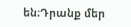են։Դրանք մեր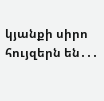կյանքի սիրո հույզերն են․․․